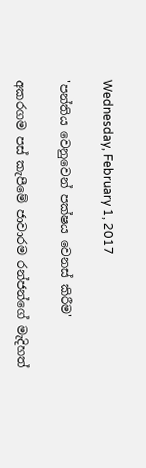Wednesday, February 1, 2017

'පන්තිය වෙනුවෙන් පක්ෂය වෙනස් කිරීම'

අකරගම පස් කැපීමේ ජාවාරම රන්ජන්ගේ මැදිහත්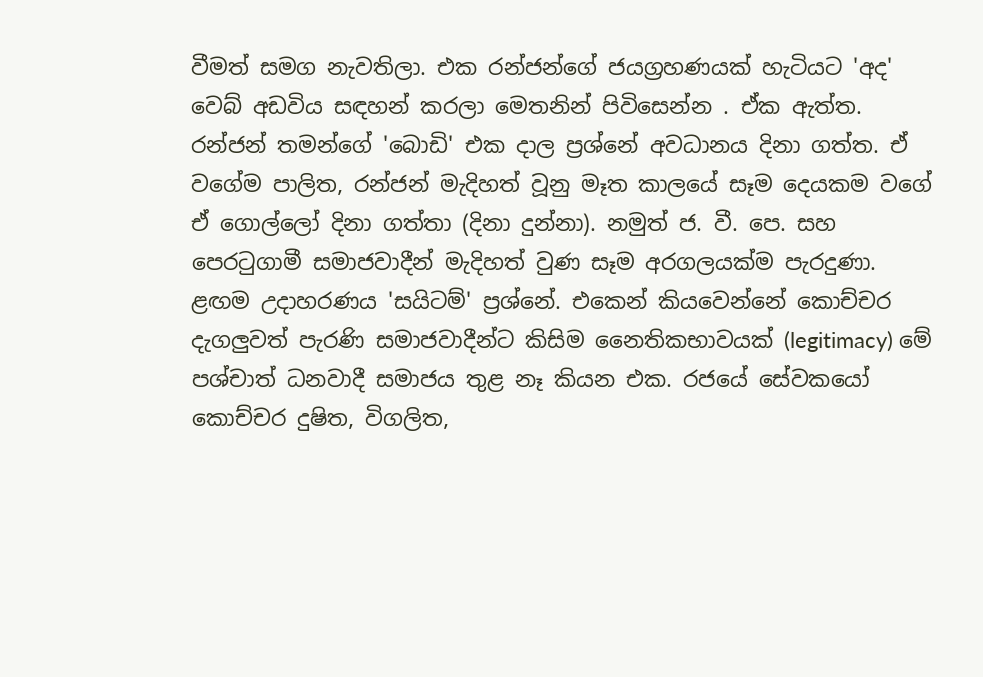වීමත් සමග නැවතිලා. එක රන්ජන්ගේ ජයග්‍රහණයක් හැටියට 'අද' වෙබ් අඩවිය සඳහන් කරලා මෙතනින් පිවිසෙන්න . ඒක ඇත්ත. රන්ජන් තමන්ගේ 'බොඩි' එක දාල ප්‍රශ්නේ අවධානය දිනා ගත්ත. ඒ වගේම පාලිත, රන්ජන් මැදිහත් වූනු මෑත කාලයේ සෑම දෙයකම වගේ ඒ ගොල්ලෝ දිනා ගත්තා (දිනා දුන්නා). නමුත් ජ. වී. පෙ. සහ පෙරටුගාමී සමාජවාදීන් මැදිහත් වුණ සෑම අරගලයක්ම පැරදුණා. ළඟම උදාහරණය 'සයිටම්' ප්‍රශ්නේ. එකෙන් කියවෙන්නේ කොච්චර දැගලුවත් පැරණි සමාජවාදීන්ට කිසිම නෛතිකභාවයක් (legitimacy) මේ පශ්චාත් ධනවාදී සමාජය තුළ නෑ කියන එක. රජයේ සේවකයෝ කොච්චර දුෂිත, විගලිත,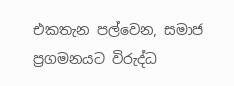එකතැන පල්වෙන, සමාජ ප්‍රගමනයට විරුද්ධ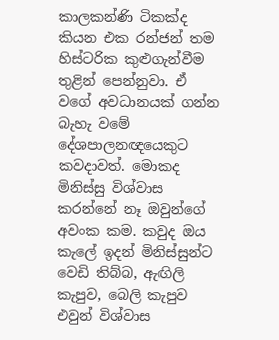කාලකන්ණි ටිකක්ද කියන එක රන්ජන් තම හිස්ටරික කුළුගැන්වීම තුළින් පෙන්නුවා. ඒ වගේ අවධානයක් ගන්න බැහැ වමේ දේශපාලනඥයෙකුට කවදාවත්. මොකද මිනිස්සු විශ්වාස කරන්නේ නෑ ඔවුන්ගේ අවංක කම. කවුද ඔය කැලේ ඉදන් මිනිස්සුන්ට වෙඩි තිබ්බ, ඇඟිලි කැපුව, බෙලි කැපුව එවුන් විශ්වාස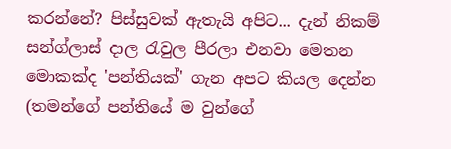කරන්නේ? පිස්සුවක් ඇතැයි අපිට... දැන් නිකම් සන්ග්ලාස් දාල රැවුල පීරලා එනවා මෙතන මොකක්ද 'පන්තියක්' ගැන අපට කියල දෙන්න (තමන්ගේ පන්තියේ ම වුන්ගේ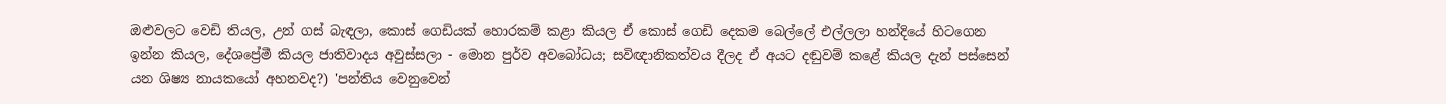ඔළුවලට වෙඩි තියල, උන් ගස් බැඳලා, කොස් ගෙඩියක් හොරකම් කළා කියල ඒ කොස් ගෙඩි දෙකම බෙල්ලේ එල්ලලා හන්දියේ හිටගෙන ඉන්න කියල, දේශප්‍රේමී කියල ජාතිවාදය අවුස්සලා - මොන පුර්ව අවබෝධය; සවිඥානිකත්වය දීලද ඒ අයට දඬුවම් කළේ කියල දැන් පස්සෙන් යන ශිෂ්‍ය නායකයෝ අහනවද?) 'පන්තිය වෙනුවෙන්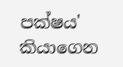පක්ෂය' කියාගෙන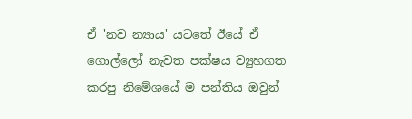ඒ 'නව න්‍යාය' යටතේ ඊයේ ඒ ගොල්ලෝ නැවත පක්ෂය ව්‍යුහගත කරපු නිමේශයේ ම පන්තිය ඔවුන්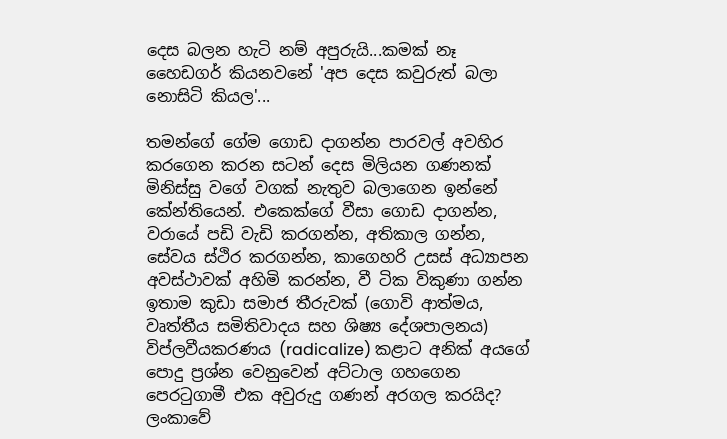දෙස බලන හැටි නම් අපුරුයි...කමක් නෑ හෛඩගර් කියනවනේ 'අප දෙස කවුරුත් බලා නොසිටි කියල'...

තමන්ගේ ගේම ගොඩ දාගන්න පාරවල් අවහිර කරගෙන කරන සටන් දෙස මිලියන ගණනක් මිනිස්සු වගේ වගක් නැතුව බලාගෙන ඉන්නේ කේන්තියෙන්. එකෙක්ගේ වීසා ගොඩ දාගන්න, වරායේ පඩි වැඩි කරගන්න, අතිකාල ගන්න, සේවය ස්ථිර කරගන්න, කාගෙහරි උසස් අධ්‍යාපන අවස්ථාවක් අහිමි කරන්න, වී ටික විකුණා ගන්න ඉතාම කුඩා සමාජ තීරුවක් (ගොවි ආත්මය, වෘත්තීය සමිතිවාදය සහ ශිෂ්‍ය දේශපාලනය) විප්ලවීයකරණය (radicalize) කළාට අනික් අයගේ පොදු ප්‍රශ්න වෙනුවෙන් අට්ටාල ගහගෙන පෙරටුගාමී එක අවුරුදු ගණන් අරගල කරයිද? ලංකාවේ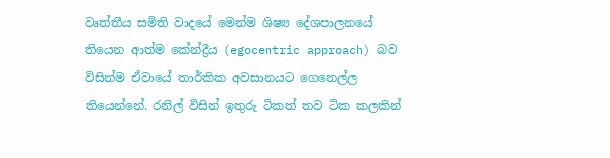වෘත්තීය සමිති වාදයේ මෙන්ම ශිෂ්‍ය දේශපාලනයේ තියෙන ආත්ම කේන්ද්‍රීය (egocentric approach) බව විසින්ම ඒවායේ තාර්කික අවසානයට ගෙනෙල්ල තියෙන්නේ. රනිල් විසින් ඉතුරු ටිකත් තව ටික කලකින්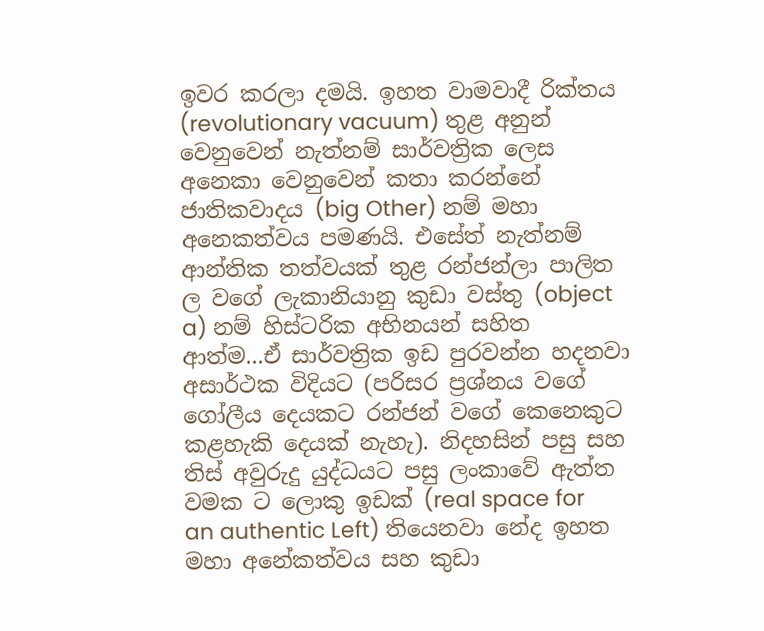ඉවර කරලා දමයි. ඉහත වාමවාදී රික්තය (revolutionary vacuum) තුළ අනුන් වෙනුවෙන් නැත්නම් සාර්වත්‍රික ලෙස අනෙකා වෙනුවෙන් කතා කරන්නේ ජාතිකවාදය (big Other) නම් මහා අනෙකත්වය පමණයි. එසේත් නැත්නම් ආන්තික තත්වයක් තුළ රන්ජන්ලා පාලිත ල වගේ ලැකානියානු කුඩා වස්තු (object a) නම් හිස්ටරික අභිනයන් සහිත ආත්ම...ඒ සාර්වත්‍රික ඉඩ පුරවන්න හදනවා අසාර්ථක විදියට (පරිසර ප්‍රශ්නය වගේ ගෝලීය දෙයකට රන්ජන් වගේ කෙනෙකුට කළහැකි දෙයක් නැහැ). නිදහසින් පසු සහ තිස් අවුරුදු යුද්ධයට පසු ලංකාවේ ඇත්ත වමක ට ලොකු ඉඩක් (real space for an authentic Left) තියෙනවා නේද ඉහත මහා අනේකත්වය සහ කුඩා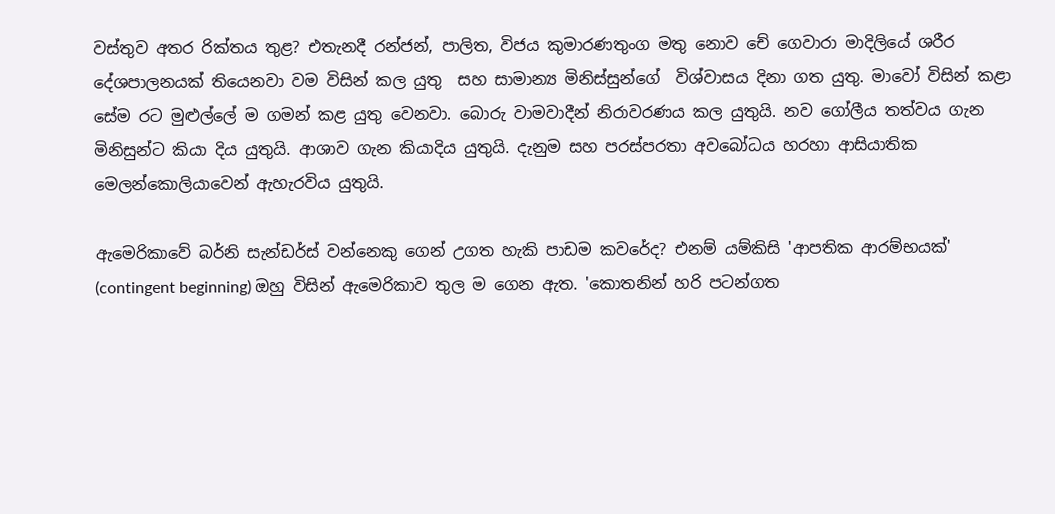වස්තුව අතර රික්තය තුළ? එතැනදී රන්ජන්, පාලිත, විජය කුමාරණතුංග මතු නොව චේ ගෙවාරා මාදිලියේ ශරීර දේශපාලනයක් තියෙනවා වම විසින් කල යුතු  සහ සාමාන්‍ය මිනිස්සුන්ගේ  විශ්වාසය දිනා ගත යුතු. මාවෝ විසින් කළා සේම රට මුළුල්ලේ ම ගමන් කළ යුතු වෙනවා. බොරු වාමවාදීන් නිරාවරණය කල යුතුයි. නව ගෝලීය තත්වය ගැන මිනිසුන්ට කියා දිය යුතුයි. ආශාව ගැන කියාදිය යුතුයි. දැනුම සහ පරස්පරතා අවබෝධය හරහා ආසියාතික මෙලන්කොලියාවෙන් ඇහැරවිය යුතුයි.

ඇමෙරිකාවේ බර්නි සැන්ඩර්ස් වන්නෙකු ගෙන් උගත හැකි පාඩම කවරේද? එනම් යම්කිසි 'ආපතික ආරම්භයක්' (contingent beginning) ඔහු විසින් ඇමෙරිකාව තුල ම ගෙන ඇත. 'කොතනින් හරි පටන්ගත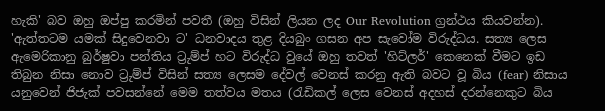හැකි' බව ඔහු ඔප්පු කරමින් පවතී (ඔහු විසින් ලියන ලද Our Revolution ග්‍රන්ථය කියවන්න). 'ඇත්තටම යමක් සිදුවෙනවා ට' ධනවාදය තුළ දියබුං ගසන අප සැවෝම විරුද්ධය. සත්‍ය ලෙස ඇමෙරිකානු බුර්ෂුවා පන්තිය ට්‍රුම්ප් හට විරුද්ධ වුයේ ඔහු තවත් 'හිට්ලර්' කෙනෙක් වීමට ඉඩ තිබුන නිසා නොව ට්‍රුම්ප් විසින් සත්‍ය ලෙසම දේවල් වෙනස් කරනු ඇති බවට වූ බිය (fear) නිසාය යනුවෙන් ජිජැක් පවසන්නේ මෙම තත්වය මතය (රැඩිකල් ලෙස වෙනස් අදහස් දරන්නෙකුට බිය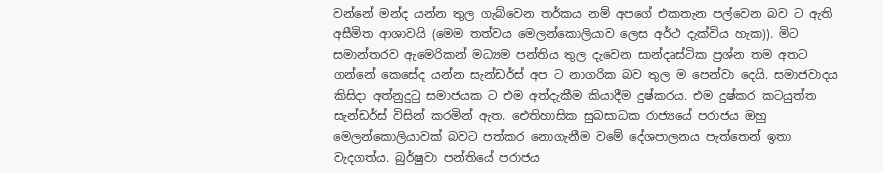වන්නේ මන්ද යන්න තුල ගැබ්වෙන තර්කය නම් අපගේ එකතැන පල්වෙන බව ට ඇති අසීමිත ආශාවයි (මෙම තත්වය මෙලන්කොලියාව ලෙස අර්ථ දැක්විය හැක)). මිට සමාන්තරව ඇමෙරිකන් මධ්‍යම පන්තිය තුල දැවෙන සාන්දෘස්ටික ප්‍රශ්න තම අතට ගන්නේ කෙසේද යන්න සැන්ඩර්ස් අප ට නාගරික බව තුල ම පෙන්වා දෙයි. සමාජවාදය කිසිදා අත්නුදුටු සමාජයක ට එම අත්දැකීම කියාදීම දුෂ්කරය. එම දුෂ්කර කටයුත්ත සැන්ඩර්ස් විසින් කරමින් ඇත. ඓතිහාසික සුබසාධක රාජ්‍යයේ පරාජය ඔහු මෙලන්කොලියාවක් බවට පත්කර නොගැනීම වමේ දේශපාලනය පැත්තෙන් ඉතා වැදගත්ය. බුර්ෂුවා පන්තියේ පරාජය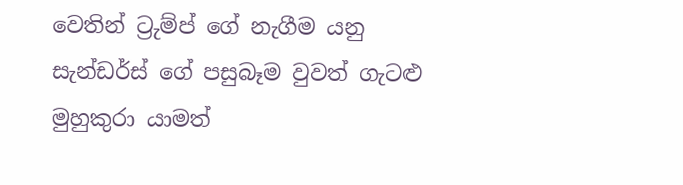වෙතින් ට්‍රුම්ප් ගේ නැගීම යනු සැන්ඩර්ස් ගේ පසුබෑම වුවත් ගැටළු මුහුකුරා යාමත්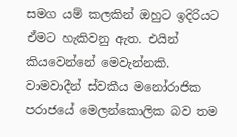සමග යම් කලකින් ඔහුට ඉදිරියට ඒමට හැකිවනු ඇත. එයින් කියවෙන්නේ මෙවැන්නකි. වාමවාදීන් ස්වකීය මනෝරාජික පරාජයේ මෙලන්කොලික බව තම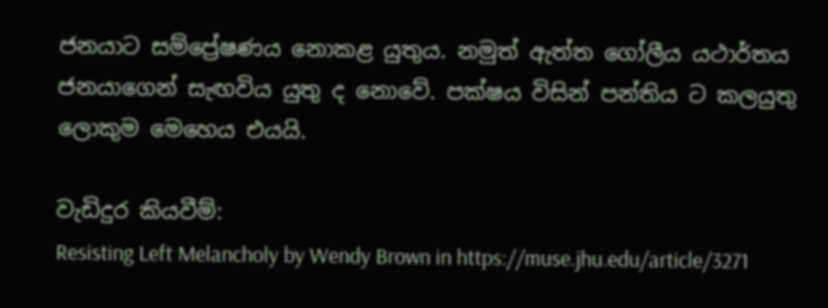ජනයාට සම්ප්‍රේෂණය නොකළ යුතුය. නමුත් ඇත්ත ගෝලීය යථාර්තය ජනයාගෙන් සැඟවිය යුතු ද නොවේ. පක්ෂය විසින් පන්තිය ට කලයුතු ලොකුම මෙහෙය එයයි.

වැඩිදුර කියවීම්:
Resisting Left Melancholy by Wendy Brown in https://muse.jhu.edu/article/3271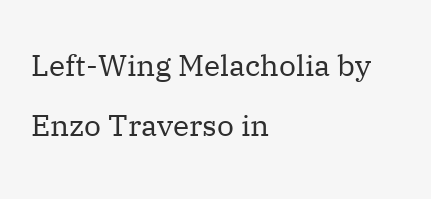Left-Wing Melacholia by Enzo Traverso in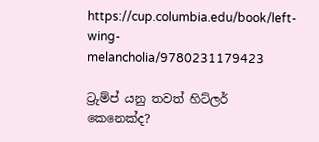https://cup.columbia.edu/book/left-wing-melancholia/9780231179423

ට්‍රුම්ප් යනු තවත් හිට්ලර් කෙනෙක්ද?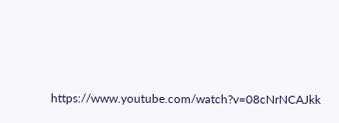https://www.youtube.com/watch?v=08cNrNCAJkk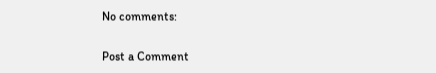No comments:

Post a Comment